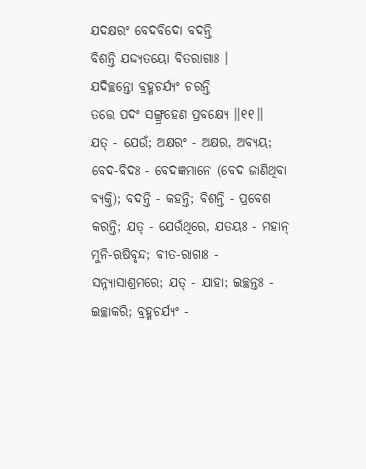ଯଦକ୍ଷରଂ ବେଦବିଦୋ ବଦନ୍ତି
ବିଶନ୍ତି ଯଦ୍ଦ୍ୟତୟୋ ବିତରାଗାଃ ।
ଯଦିଚ୍ଛନ୍ତୋ ବ୍ରହ୍ମଚର୍ଯ୍ୟଂ ଚରନ୍ତି
ତତ୍ତେ ପଦଂ ସଙ୍ଗ୍ର୍ରହେଣ ପ୍ରବକ୍ଷ୍ୟେ ।।୧୧।।
ଯତ୍ - ଯେଉଁ; ଅକ୍ଷରଂ - ଅକ୍ଷର, ଅବ୍ୟୟ; ବେଦ-ବିଦଃ - ବେଦଜ୍ଞମାନେ (ବେଦ ଜାଣିଥିବା ବ୍ୟକ୍ତି); ବଦନ୍ତି - କହନ୍ତି; ବିଶନ୍ତି - ପ୍ରବେଶ କରନ୍ତି; ଯତ୍ - ଯେଉଁଥିରେ, ଯତୟଃ - ମହାନ୍ ମୁନି-ଋଷିବୃନ୍ଦ; ବୀତ-ରାଗାଃ - ସନ୍ନ୍ୟାସାଶ୍ରମରେ; ଯତ୍ - ଯାହା; ଇଚ୍ଛନ୍ତଃ - ଇଚ୍ଛାକରି; ବ୍ରହ୍ମଚର୍ଯ୍ୟଂ -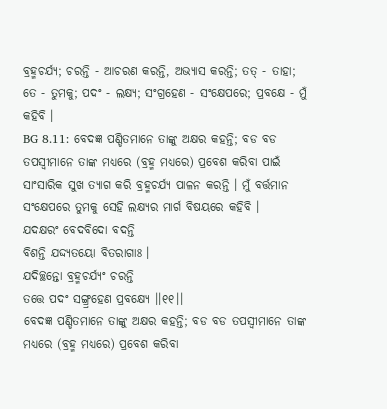ବ୍ରହ୍ମଚର୍ଯ୍ୟ; ଚରନ୍ତି - ଆଚରଣ କରନ୍ତି, ଅଭ୍ୟାସ କରନ୍ତି; ତତ୍ - ତାହା; ତେ - ତୁମକୁ; ପଦଂ - ଲକ୍ଷ୍ୟ; ସଂଗ୍ରହେଣ - ସଂକ୍ଷେପରେ; ପ୍ରବକ୍ଷେ - ମୁଁ କହିବି ।
BG 8.11: ବେଦଜ୍ଞ ପଣ୍ଡିତମାନେ ତାଙ୍କୁ ଅକ୍ଷର କହନ୍ତି; ବଡ ବଡ ତପସ୍ୱୀମାନେ ତାଙ୍କ ମଧ୍ୟରେ (ବ୍ରହ୍ମ ମଧ୍ୟରେ) ପ୍ରବେଶ କରିବା ପାଇଁ ସାଂସାରିକ ସୁଖ ତ୍ୟାଗ କରି ବ୍ରହ୍ମଚର୍ଯ୍ୟ ପାଳନ କରନ୍ତି । ମୁଁ ବର୍ତ୍ତମାନ ସଂକ୍ଷେପରେ ତୁମକୁ ସେହି ଲକ୍ଷ୍ୟର ମାର୍ଗ ବିଷୟରେ କହିବି ।
ଯଦକ୍ଷରଂ ବେଦବିଦୋ ବଦନ୍ତି
ବିଶନ୍ତି ଯଦ୍ଦ୍ୟତୟୋ ବିତରାଗାଃ ।
ଯଦିଚ୍ଛନ୍ତୋ ବ୍ରହ୍ମଚର୍ଯ୍ୟଂ ଚରନ୍ତି
ତତ୍ତେ ପଦଂ ସଙ୍ଗ୍ର୍ରହେଣ ପ୍ରବକ୍ଷ୍ୟେ ।।୧୧।।
ବେଦଜ୍ଞ ପଣ୍ଡିତମାନେ ତାଙ୍କୁ ଅକ୍ଷର କହନ୍ତି; ବଡ ବଡ ତପସ୍ୱୀମାନେ ତାଙ୍କ ମଧ୍ୟରେ (ବ୍ରହ୍ମ ମଧ୍ୟରେ) ପ୍ରବେଶ କରିବା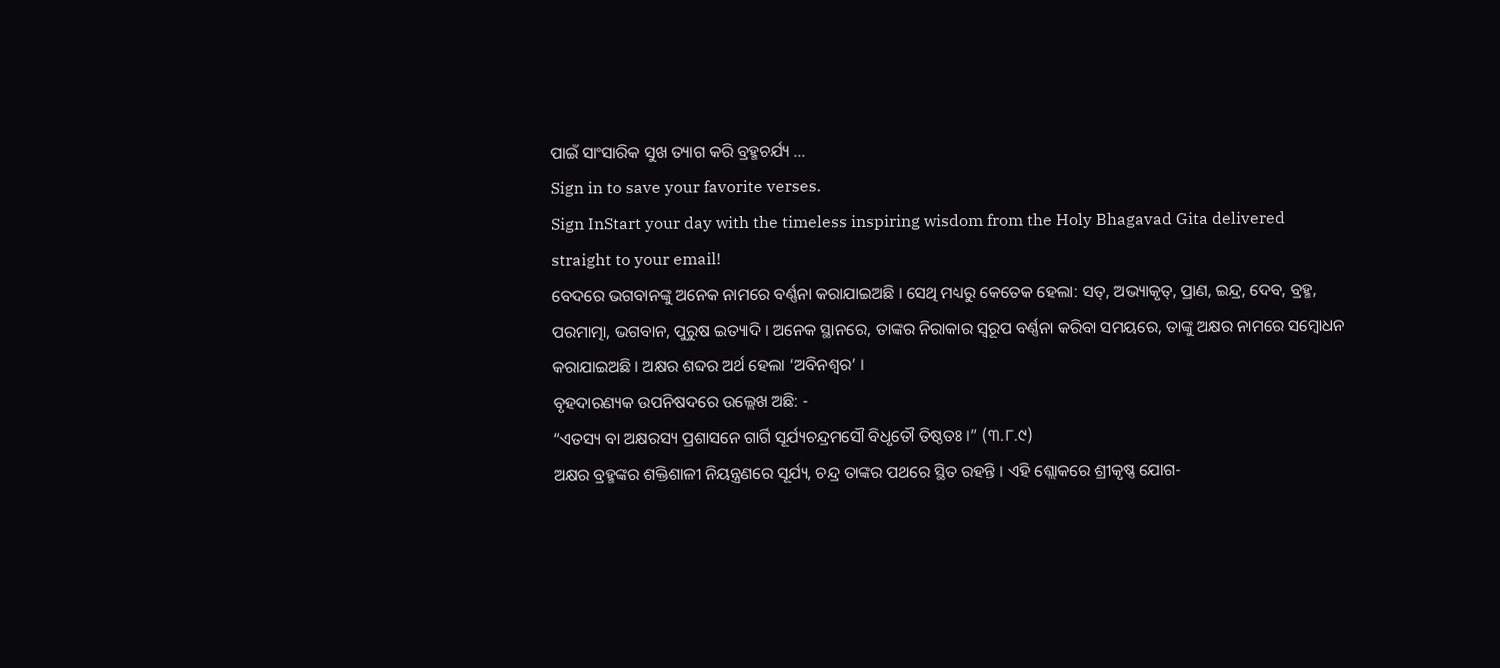ପାଇଁ ସାଂସାରିକ ସୁଖ ତ୍ୟାଗ କରି ବ୍ରହ୍ମଚର୍ଯ୍ୟ …
Sign in to save your favorite verses.
Sign InStart your day with the timeless inspiring wisdom from the Holy Bhagavad Gita delivered straight to your email!
ବେଦରେ ଭଗବାନଙ୍କୁ ଅନେକ ନାମରେ ବର୍ଣ୍ଣନା କରାଯାଇଅଛି । ସେଥି ମଧ୍ୟରୁ କେତେକ ହେଲା: ସତ୍, ଅଭ୍ୟାକୃତ୍, ପ୍ରାଣ, ଇନ୍ଦ୍ର, ଦେବ, ବ୍ରହ୍ମ, ପରମାତ୍ମା, ଭଗବାନ, ପୁରୁଷ ଇତ୍ୟାଦି । ଅନେକ ସ୍ଥାନରେ, ତାଙ୍କର ନିରାକାର ସ୍ୱରୂପ ବର୍ଣ୍ଣନା କରିବା ସମୟରେ, ତାଙ୍କୁ ଅକ୍ଷର ନାମରେ ସମ୍ବୋଧନ କରାଯାଇଅଛି । ଅକ୍ଷର ଶବ୍ଦର ଅର୍ଥ ହେଲା ‘ଅବିନଶ୍ୱର’ ।
ବୃହଦାରଣ୍ୟକ ଉପନିଷଦରେ ଉଲ୍ଲେଖ ଅଛି: -
“ଏତସ୍ୟ ବା ଅକ୍ଷରସ୍ୟ ପ୍ରଶାସନେ ଗାର୍ଗି ସୂର୍ଯ୍ୟଚନ୍ଦ୍ରମସୌ ବିଧୃତୌ ତିଷ୍ଠତଃ ।” (୩.୮.୯)
ଅକ୍ଷର ବ୍ରହ୍ମଙ୍କର ଶକ୍ତିଶାଳୀ ନିୟନ୍ତ୍ରଣରେ ସୂର୍ଯ୍ୟ, ଚନ୍ଦ୍ର ତାଙ୍କର ପଥରେ ସ୍ଥିତ ରହନ୍ତି । ଏହି ଶ୍ଲୋକରେ ଶ୍ରୀକୃଷ୍ଣ ଯୋଗ-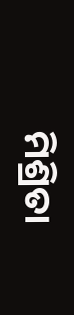ମିଶ୍ରିତା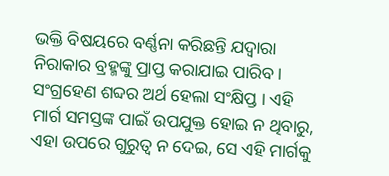ଭକ୍ତି ବିଷୟରେ ବର୍ଣ୍ଣନା କରିଛନ୍ତି ଯଦ୍ୱାରା ନିରାକାର ବ୍ରହ୍ମଙ୍କୁ ପ୍ରାପ୍ତ କରାଯାଇ ପାରିବ । ସଂଗ୍ରହେଣ ଶବ୍ଦର ଅର୍ଥ ହେଲା ସଂକ୍ଷିପ୍ତ । ଏହି ମାର୍ଗ ସମସ୍ତଙ୍କ ପାଇଁ ଉପଯୁକ୍ତ ହୋଇ ନ ଥିବାରୁ, ଏହା ଉପରେ ଗୁରୁତ୍ୱ ନ ଦେଇ, ସେ ଏହି ମାର୍ଗକୁ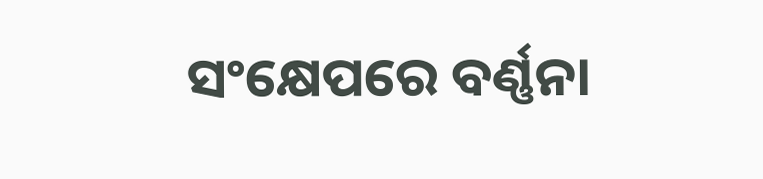ସଂକ୍ଷେପରେ ବର୍ଣ୍ଣନା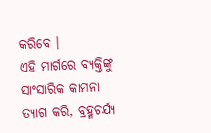କରିବେ ।
ଏହି ମାର୍ଗରେ ବ୍ୟକ୍ତିଙ୍କୁ ସାଂସାରିକ କାମନା ତ୍ୟାଗ କରି, ବ୍ରହ୍ମଚର୍ଯ୍ୟ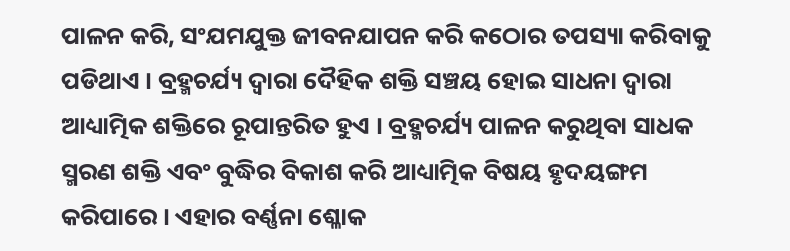ପାଳନ କରି, ସଂଯମଯୁକ୍ତ ଜୀବନଯାପନ କରି କଠୋର ତପସ୍ୟା କରିବାକୁ ପଡିଥାଏ । ବ୍ରହ୍ମଚର୍ଯ୍ୟ ଦ୍ୱାରା ଦୈହିକ ଶକ୍ତି ସଞ୍ଚୟ ହୋଇ ସାଧନା ଦ୍ୱାରା ଆଧ୍ୟାତ୍ମିକ ଶକ୍ତିରେ ରୂପାନ୍ତରିତ ହୁଏ । ବ୍ରହ୍ମଚର୍ଯ୍ୟ ପାଳନ କରୁଥିବା ସାଧକ ସ୍ମରଣ ଶକ୍ତି ଏବଂ ବୁଦ୍ଧିର ବିକାଶ କରି ଆଧ୍ୟାତ୍ମିକ ବିଷୟ ହୃଦୟଙ୍ଗମ କରିପାରେ । ଏହାର ବର୍ଣ୍ଣନା ଶ୍ଳୋକ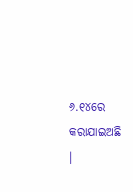୬.୧୪ରେ କରାଯାଇଅଛି ।